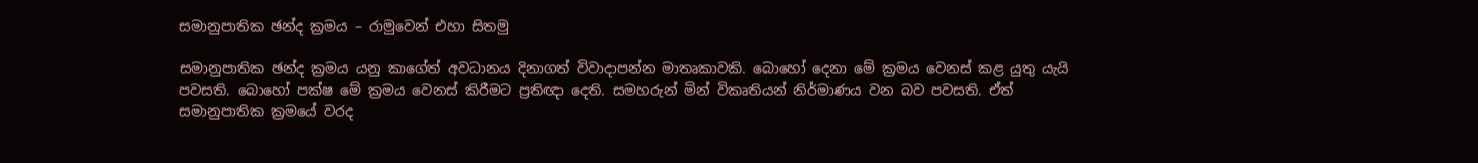සමානුපාතික ඡන්ද ක්‍රමය – රාමුවෙන් එහා සිතමු

සමානුපාතික ඡන්ද ක්‍රමය යනු කාගේත් අවධානය දිනාගත් විවාදාපන්න මාතෘකාවකි. බොහෝ දෙනා මේ ක්‍රමය වෙනස් කළ යුතු යැයි පවසති. බොහෝ පක්ෂ මේ ක්‍රමය වෙනස් කිරීමට ප්‍රතිඥා දෙති. සමහරුන් මින් විකෘතියන් නිර්මාණය වන බව පවසති. ඒත් සමානුපාතික ක්‍රමයේ වරද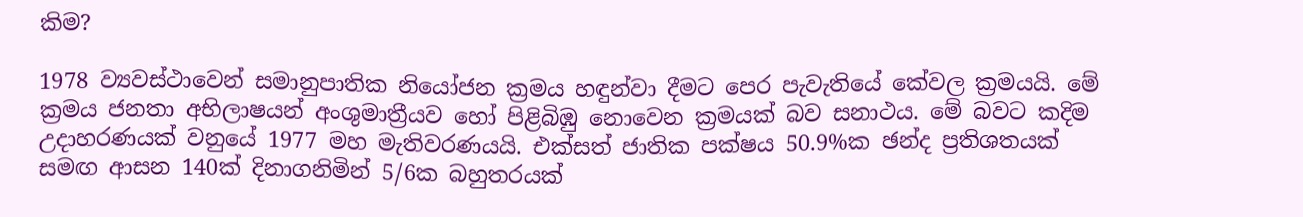කිම?

1978 ව්‍යවස්ථාවෙන් සමානුපාතික නියෝජන ක්‍රමය හඳුන්වා දීමට පෙර පැවැතියේ කේවල ක්‍රමයයි. මේ ක්‍රමය ජනතා අභිලාෂයන් අංශුමාත්‍රීයව හෝ පිළිබිඹු නොවෙන ක්‍රමයක් බව සනාථය. මේ බවට කදිම උදාහරණයක් වනුයේ 1977 මහ මැතිවරණයයි. එක්සත් ජාතික පක්ෂය 50.9%ක ඡන්ද ප්‍රතිශතයක් සමඟ ආසන 140ක් දිනාගනිමින් 5/6ක බහුතරයක්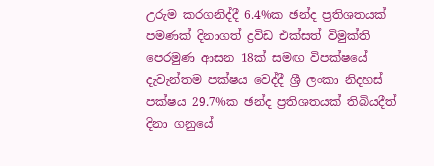උරුම කරගනිද්දී 6.4%ක ඡන්ද ප්‍රතිශතයක් පමණක් දිනාගත් ද්‍රවිඩ එක්සත් විමුක්ති පෙරමුණ ආසන 18ක් සමඟ විපක්ෂයේ දැවැන්තම පක්ෂය වෙද්දී ශ්‍රී ලංකා නිදහස් පක්ෂය 29.7%ක ඡන්ද ප්‍රතිශතයක් තිබියදීත් දිනා ගනුයේ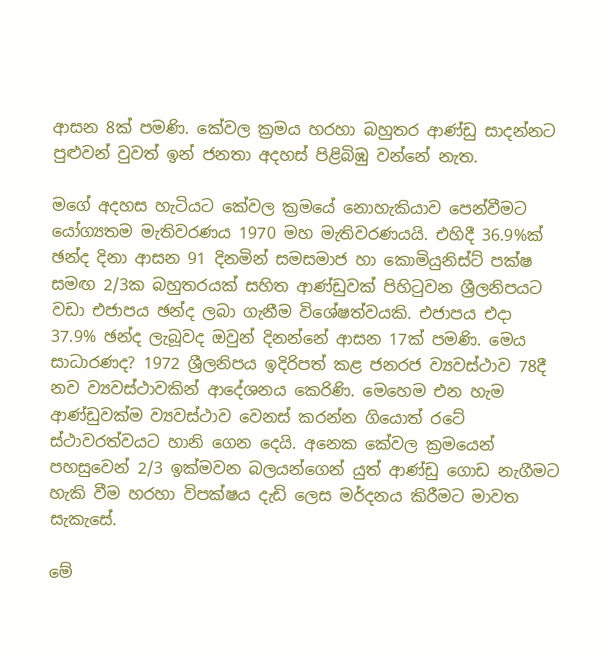ආසන 8ක් පමණි. කේවල ක්‍රමය හරහා බහුතර ආණ්ඩු සාදන්නට පුළුවන් වුවත් ඉන් ජනතා අදහස් පිළිබිඹු වන්නේ නැත.

මගේ අදහස හැටියට කේවල ක්‍රමයේ නොහැකියාව පෙන්වීමට යෝග්‍යතම මැතිවරණය 1970 මහ මැතිවරණයයි. එහිදී 36.9%ක් ඡන්ද දිනා ආසන 91 දිනමින් සමසමාජ හා කොමියුනිස්ට් පක්ෂ සමඟ 2/3ක බහුතරයක් සහිත ආණ්ඩුවක් පිහිටුවන ශ්‍රීලනිපයට වඩා එජාපය ඡන්ද ලබා ගැනීම විශේෂත්වයකි. එජාපය එදා 37.9% ඡන්ද ලැබූවද ඔවුන් දිනන්නේ ආසන 17ක් පමණි. මෙය සාධාරණද? 1972 ශ්‍රීලනිපය ඉදිරිපත් කළ ජනරජ ව්‍යවස්ථාව 78දී නව ව්‍යවස්ථාවකින් ආදේශනය කෙරිණි. මෙහෙම එන හැම ආණ්ඩුවක්ම ව්‍යවස්ථාව වෙනස් කරන්න ගියොත් රටේ ස්ථාවරත්වයට හානි ගෙන දෙයි. අනෙක කේවල ක්‍රමයෙන් පහසුවෙන් 2/3 ඉක්මවන බලයන්ගෙන් යුත් ආණ්ඩු ගොඩ නැගීමට හැකි වීම හරහා විපක්ෂය දැඩි ලෙස මර්දනය කිරීමට මාවත සැකැසේ.

මේ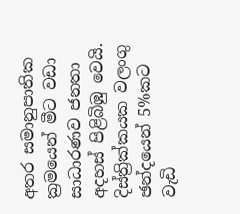අතර සමානුපාතික ක්‍රමයෙන් මීට වඩා සාධාරණව ජනතා අදහස් පිළිබිඹු වෙයි. දිස්ත්‍රික්කයක වලංගු ඡන්දයෙන් 5%කට වැඩි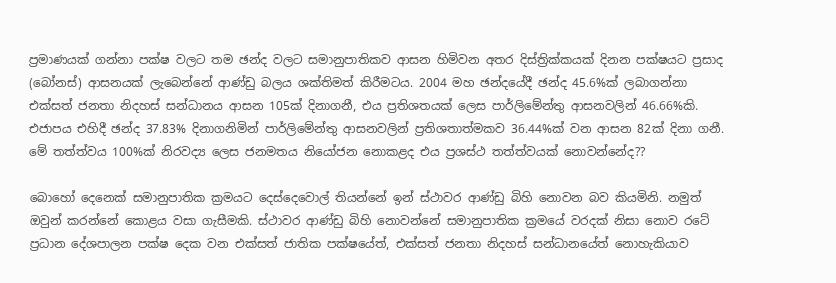ප්‍රමාණයක් ගන්නා පක්ෂ වලට තම ඡන්ද වලට සමානුපාතිකව ආසන හිමිවන අතර දිස්ත්‍රික්කයක් දිනන පක්ෂයට ප්‍රසාද (බෝනස්) ආසනයක් ලැබෙන්නේ ආණ්ඩු බලය ශක්තිමත් කිරීමටය. 2004 මහ ඡන්දයේදී ඡන්ද 45.6%ක් ලබාගන්නා එක්සත් ජනතා නිදහස් සන්ධානය ආසන 105ක් දිනාගනී, එය ප්‍රතිශතයක් ලෙස පාර්ලිමේන්තු ආසනවලින් 46.66%කි. එජාපය එහිදී ඡන්ද 37.83% දිනාගනිමින් පාර්ලිමේන්තු ආසනවලින් ප්‍රතිශතාත්මකව 36.44%ක් වන ආසන 82ක් දිනා ගනී. මේ තත්ත්වය 100%ක් නිරවද්‍ය ලෙස ජනමතය නියෝජන නොකළද එය ප්‍රශස්ථ තත්ත්වයක් නොවන්නේද??

බොහෝ දෙනෙක් සමානුපාතික ක්‍රමයට දෙස්දෙවොල් තියන්නේ ඉන් ස්ථාවර ආණ්ඩු බිහි නොවන බව කියමිනි. නමුත් ඔවුන් කරන්නේ කොළය වසා ගැසීමකි. ස්ථාවර ආණ්ඩු බිහි නොවන්නේ සමානුපාතික ක්‍රමයේ වරදක් නිසා නොව රටේ ප්‍රධාන දේශපාලන පක්ෂ දෙක වන එක්සත් ජාතික පක්ෂයේත්, එක්සත් ජනතා නිදහස් සන්ධානයේත් නොහැකියාව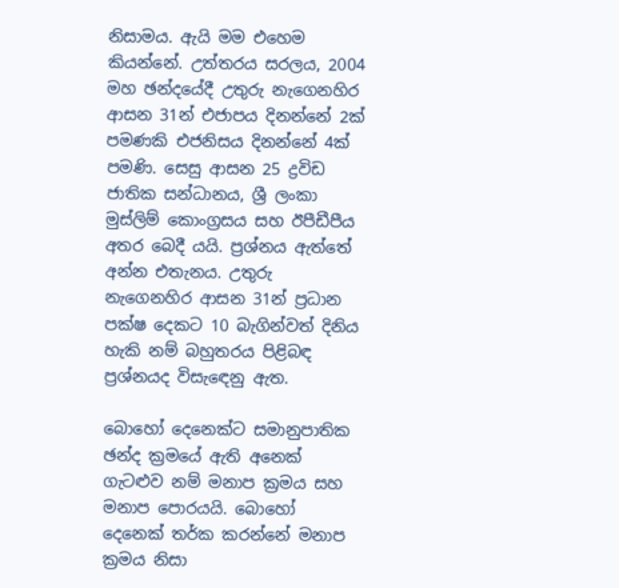නිසාමය. ඇයි මම එහෙම කියන්නේ. උත්තරය සරලය, 2004 මහ ඡන්දයේදී උතුරු නැගෙනහිර ආසන 31න් එජාපය දිනන්නේ 2ක් පමණකි එජනිසය දිනන්නේ 4ක් පමණි. සෙසු ආසන 25 ද්‍රවිඩ ජාතික සන්ධානය, ශ්‍රී ලංකා මුස්ලිම් කොංග්‍රසය සහ ඊපීඩීපීය අතර බෙදී යයි. ප්‍රශ්නය ඇත්තේ අන්න එතැනය. උතුරු නැගෙනහිර ආසන 31න් ප්‍රධාන පක්ෂ දෙකට 10 බැගින්වත් දිනිය හැකි නම් බහුතරය පිළිබඳ ප්‍රශ්නයද විසැඳෙනු ඇත.

බොහෝ දෙනෙක්ට සමානුපාතික ඡන්ද ක්‍රමයේ ඇති අනෙක් ගැටළුව නම් මනාප ක්‍රමය සහ මනාප පොරයයි. බොහෝ දෙනෙක් තර්ක කරන්නේ මනාප ක්‍රමය නිසා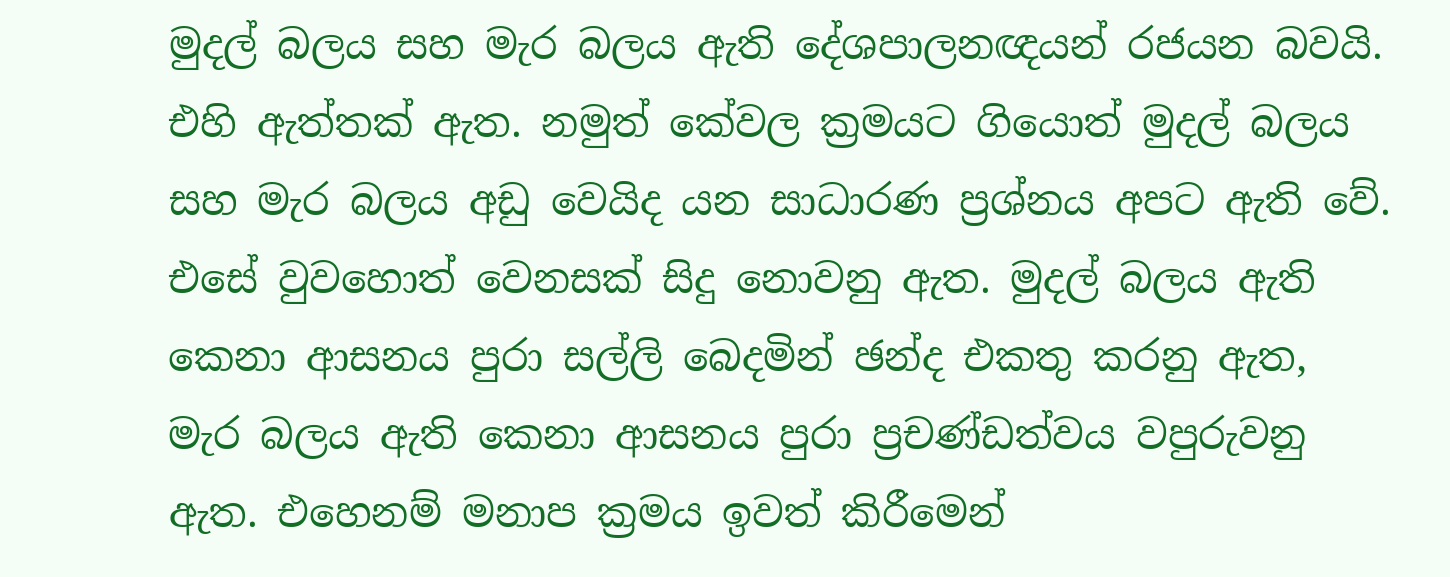මුදල් බලය සහ මැර බලය ඇති දේශපාලනඥයන් රජයන බවයි. එහි ඇත්තක් ඇත. නමුත් කේවල ක්‍රමයට ගියොත් මුදල් බලය සහ මැර බලය අඩු වෙයිද යන සාධාරණ ප්‍රශ්නය අපට ඇති වේ. එසේ වුවහොත් වෙනසක් සිදු නොවනු ඇත. මුදල් බලය ඇති කෙනා ආසනය පුරා සල්ලි බෙදමින් ඡන්ද එකතු කරනු ඇත, මැර බලය ඇති කෙනා ආසනය පුරා ප්‍රචණ්ඩත්වය වපුරුවනු ඇත. එහෙනම් මනාප ක්‍රමය ඉවත් කිරීමෙන්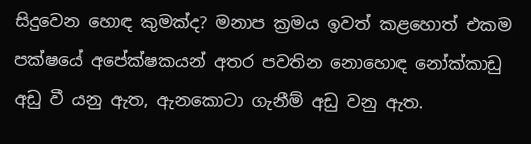සිදුවෙන හොඳ කුමක්ද? මනාප ක්‍රමය ඉවත් කළහොත් එකම පක්ෂයේ අපේක්ෂකයන් අතර පවතින නොහොඳ නෝක්කාඩු අඩු වී යනු ඇත, ඇනකොටා ගැනීම් අඩු වනු ඇත.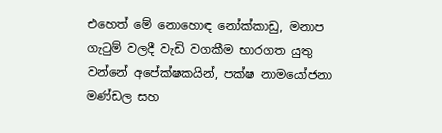එහෙත් මේ නොහොඳ නෝක්කාඩු, මනාප ගැටුම් වලදී වැඩි වගකීම භාරගත යුතු වන්නේ අපේක්ෂකයින්, පක්ෂ නාමයෝජනා මණ්ඩල සහ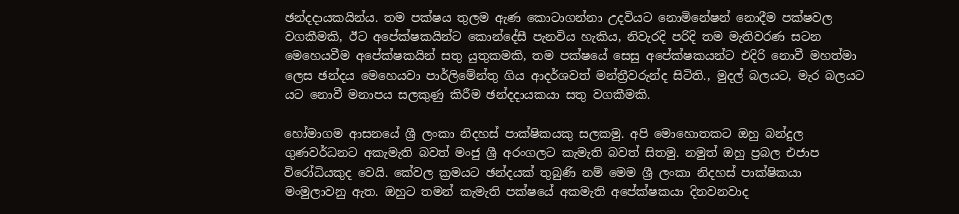ඡන්දදායකයින්ය. තම පක්ෂය තුලම ඇණ කොටාගන්නා උදවියට නොමිනේෂන් නොදීම පක්ෂවල වගකීමකි, ඊට අපේක්ෂකයින්ට කොන්දේසී පැනවිය හැකිය, නිවැරදි පරිදි තම මැතිවරණ සටන මෙහෙයවීම අපේක්ෂකයින් සතු යුතුකමකි, තම පක්ෂයේ සෙසු අපේක්ෂකයන්ට එදිරි නොවී මහත්මා ලෙස ඡන්දය මෙහෙයවා පාර්ලිමේන්තු ගිය ආදර්ශවත් මන්ත්‍රීවරුන්ද සිටිති., මුදල් බලයට, මැර බලයට යට නොවී මනාපය සලකුණු කිරීම ඡන්දදායකයා සතු වගකීමකි.

හෝමාගම ආසනයේ ශ්‍රී ලංකා නිදහස් පාක්ෂිකයකු සලකමු. අපි මොහොතකට ඔහු බන්දුල ගුණවර්ධනට අකැමැති බවත් මංජු ශ්‍රී අරංගලට කැමැති බවත් සිතමු. නමුත් ඔහු ප්‍රබල එජාප විරෝධියකුද වෙයි. කේවල ක්‍රමයට ඡන්දයක් තුබුණි නම් මෙම ශ්‍රී ලංකා නිදහස් පාක්ෂිකයා මංමුලාවනු ඇත. ඔහුට තමන් කැමැති පක්ෂයේ අකමැති අපේක්ෂකයා දිනවනවාද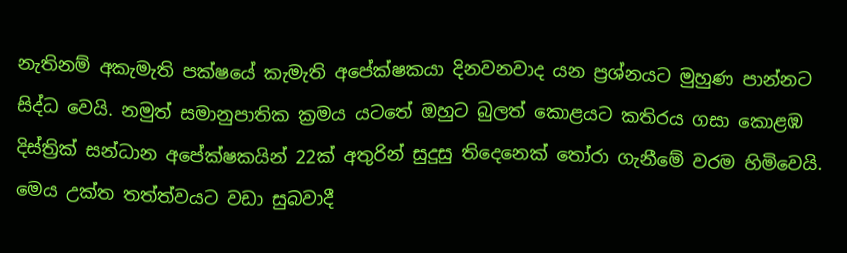නැතිනම් අකැමැති පක්ෂයේ කැමැති අපේක්ෂකයා දිනවනවාද යන ප්‍රශ්නයට මුහුණ පාන්නට සිද්ධ වෙයි. නමුත් සමානුපාතික ක්‍රමය යටතේ ඔහුට බුලත් කොළයට කතිරය ගසා කොළඹ දිස්ත්‍රික් සන්ධාන අපේක්ෂකයින් 22ක් අතුරින් සුදුසු තිදෙනෙක් තෝරා ගැනීමේ වරම හිමිවෙයි. මෙය උක්ත තත්ත්වයට වඩා සුබවාදී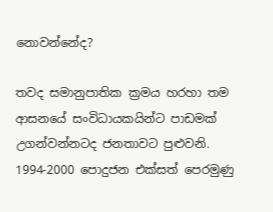නොවන්නේද?

තවද සමානුපාතික ක්‍රමය හරහා තම ආසනයේ සංවිධායකයින්ට පාඩමක් උගන්වන්නටද ජනතාවට පුළුවනි. 1994-2000 පොදුජන එක්සත් පෙරමුණු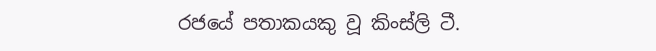රජයේ පතාකයකු වූ කිංස්ලි ටී.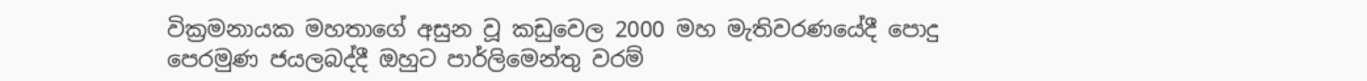වික්‍රමනායක මහතාගේ අසුන වූ කඩුවෙල 2000 මහ මැතිවරණයේදී පොදු පෙරමුණ ජයලබද්දී ඔහුට පාර්ලිමෙන්තු වරම්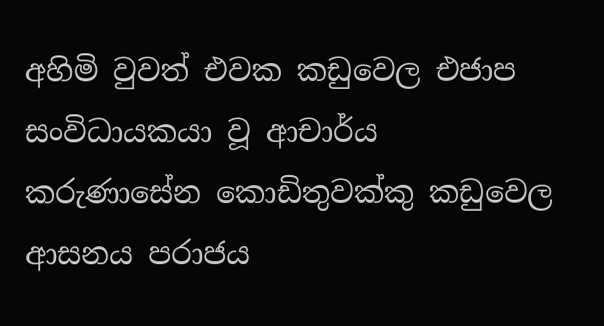අහිමි වුවත් එවක කඩුවෙල එජාප සංවිධායකයා වූ ආචාර්ය කරුණාසේන කොඩිතුවක්කු කඩුවෙල ආසනය පරාජය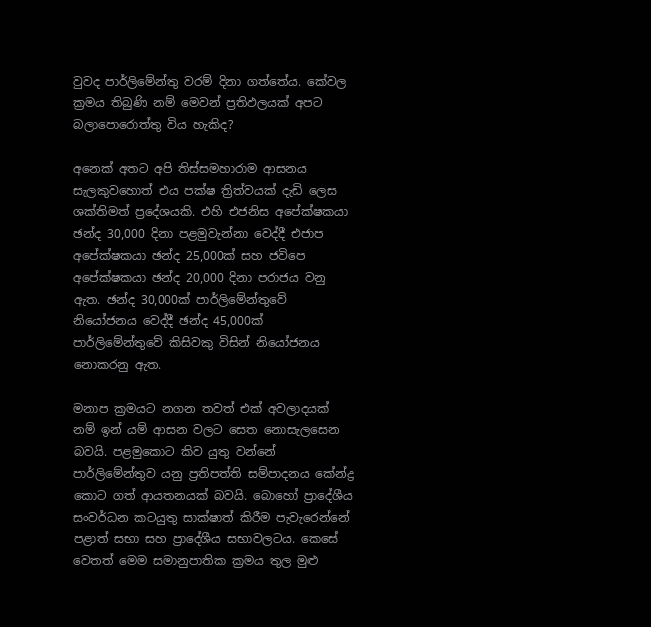වුවද පාර්ලිමේන්තු වරම් දිනා ගත්තේය. කේවල ක්‍රමය තිබුණි නම් මෙවන් ප්‍රතිඵලයක් අපට බලාපොරොත්තු විය හැකිද?

අනෙක් අතට අපි තිස්සමහාරාම ආසනය සැලකුවහොත් එය පක්ෂ ත්‍රිත්වයක් දැඩි ලෙස ශක්තිමත් ප්‍රදේශයකි. එහි එජනිස අපේක්ෂකයා ඡන්ද 30,000 දිනා පළමුවැන්නා වෙද්දී එජාප අපේක්ෂකයා ඡන්ද 25,000ක් සහ ජවිපෙ අපේක්ෂකයා ඡන්ද 20,000 දිනා පරාජය වනු ඇත. ඡන්ද 30,000ක් පාර්ලිමේන්තුවේ නියෝජනය වෙද්දී ඡන්ද 45,000ක් පාර්ලිමේන්තුවේ කිසිවකු විසින් නියෝජනය නොකරනු ඇත.

මනාප ක්‍රමයට නගන තවත් එක් අවලාදයක් නම් ඉන් යම් ආසන වලට සෙත නොසැලසෙන බවයි. පළමුකොට කිව යුතු වන්නේ පාර්ලිමේන්තුව යනු ප්‍රතිපත්ති සම්පාදනය කේන්ද්‍ර කොට ගත් ආයතනයක් බවයි. බොහෝ ප්‍රාදේශීය සංවර්ධන කටයුතු සාක්ෂාත් කිරීම පැවැරෙන්නේ පළාත් සභා සහ ප්‍රාදේශීය සභාවලටය. කෙසේ වෙතත් මෙම සමානුපාතික ක්‍රමය තුල මුළු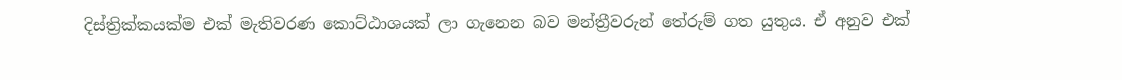දිස්ත්‍රික්කයක්ම එක් මැතිවරණ කොට්ඨාශයක් ලා ගැනෙන බව මන්ත්‍රීවරුන් තේරුම් ගත යුතුය. ඒ අනුව එක්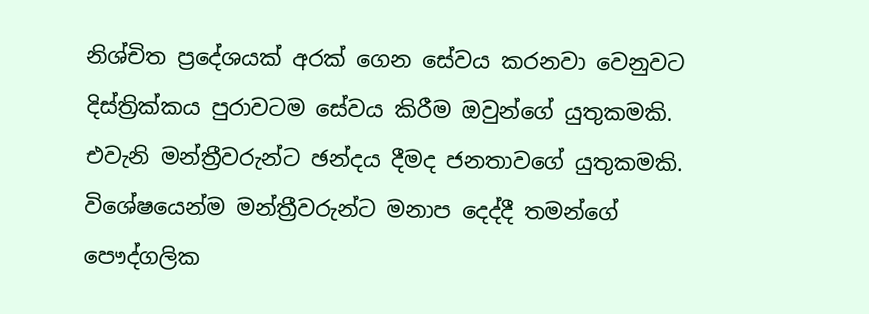නිශ්චිත ප්‍රදේශයක් අරක් ගෙන සේවය කරනවා වෙනුවට දිස්ත්‍රික්කය පුරාවටම සේවය කිරීම ඔවුන්ගේ යුතුකමකි. එවැනි මන්ත්‍රීවරුන්ට ඡන්දය දීමද ජනතාවගේ යුතුකමකි. විශේෂයෙන්ම මන්ත්‍රීවරුන්ට මනාප දෙද්දී තමන්ගේ පෞද්ගලික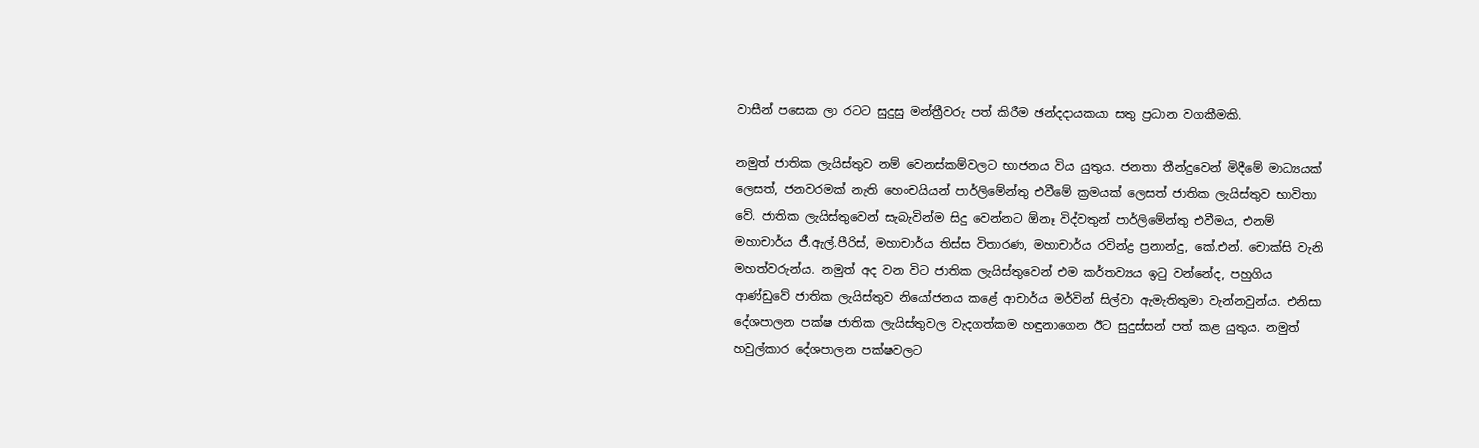වාසීන් පසෙක ලා රටට සුදුසු මන්ත්‍රීවරු පත් කිරීම ඡන්දදායකයා සතු ප්‍රධාන වගකීමකි.

නමුත් ජාතික ලැයිස්තුව නම් වෙනස්කම්වලට භාජනය විය යුතුය. ජනතා තීන්දුවෙන් මිදීමේ මාධ්‍යයක් ලෙසත්, ජනවරමක් නැති හෙංචයියන් පාර්ලිමේන්තු එවීමේ ක්‍රමයක් ලෙසත් ජාතික ලැයිස්තුව භාවිතා වේ. ජාතික ලැයිස්තුවෙන් සැබැවින්ම සිදු වෙන්නට ඕනෑ විද්වතුන් පාර්ලිමේන්තු එවීමය, එනම් මහාචාර්ය ජී.ඇල්.පීරිස්, මහාචාර්ය තිස්ස විතාරණ, මහාචාර්ය රවින්ද්‍ර ප්‍රනාන්දු, කේ.එන්. චොක්සි වැනි මහත්වරුන්ය. නමුත් අද වන විට ජාතික ලැයිස්තුවෙන් එම කර්තව්‍යය ඉටු වන්නේද, පහුගිය ආණ්ඩුවේ ජාතික ලැයිස්තුව නියෝජනය කළේ ආචාර්ය මර්වින් සිල්වා ඇමැතිතුමා වැන්නවුන්ය. එනිසා දේශපාලන පක්ෂ ජාතික ලැයිස්තුවල වැදගත්කම හඳුනාගෙන ඊට සුදුස්සන් පත් කළ යුතුය. නමුත් හවුල්කාර දේශපාලන පක්ෂවලට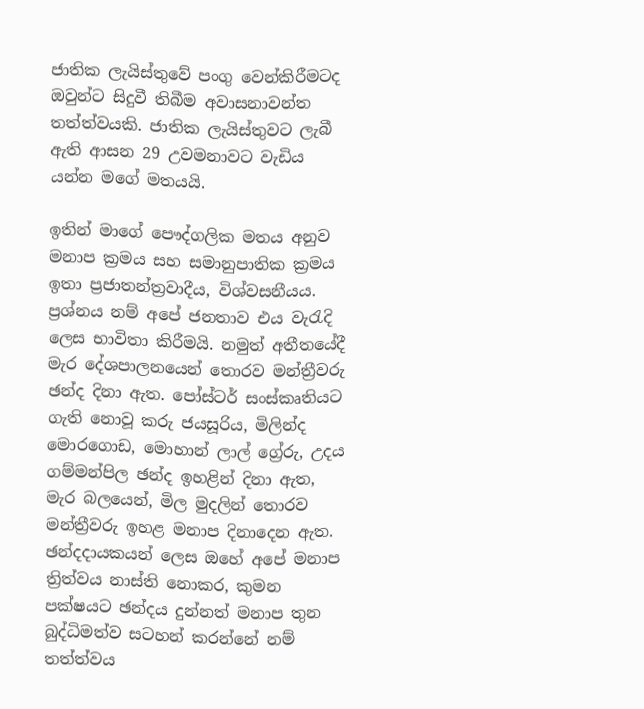ජාතික ලැයිස්තුවේ පංගු වෙන්කිරීමටද ඔවුන්ට සිදුවී තිබීම අවාසනාවන්ත තත්ත්වයකි. ජාතික ලැයිස්තුවට ලැබී ඇති ආසන 29 උවමනාවට වැඩිය යන්න මගේ මතයයි.

ඉතින් මාගේ පෞද්ගලික මතය අනුව මනාප ක්‍රමය සහ සමානුපාතික ක්‍රමය ඉතා ප්‍රජාතන්ත්‍රවාදීය, විශ්වසනීයය. ප්‍රශ්නය නම් අපේ ජනතාව එය වැරැදි ලෙස භාවිතා කිරීමයි. නමුත් අතීතයේදී මැර දේශපාලනයෙන් තොරව මන්ත්‍රීවරු ඡන්ද දිනා ඇත. පෝස්ටර් සංස්කෘතියට ගැති නොවූ කරු ජයසූරිය, මිලින්ද මොරගොඩ, මොහාන් ලාල් ග්‍රේරු, උදය ගම්මන්පිල ඡන්ද ඉහළින් දිනා ඇත, මැර බලයෙන්, මිල මුදලින් තොරව මන්ත්‍රීවරු ඉහළ මනාප දිනාදෙන ඇත. ඡන්දදායකයන් ලෙස ඔහේ අපේ මනාප ත්‍රිත්වය නාස්ති නොකර, කුමන පක්ෂයට ඡන්දය දුන්නත් මනාප තුන බුද්ධිමත්ව සටහන් කරන්නේ නම් තත්ත්වය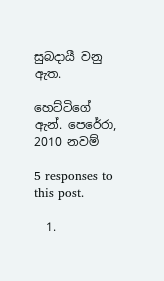සුබදායී වනු ඇත.

හෙට්ටිගේ ඇන්. පෙරේරා, 2010 නවම්

5 responses to this post.

  1.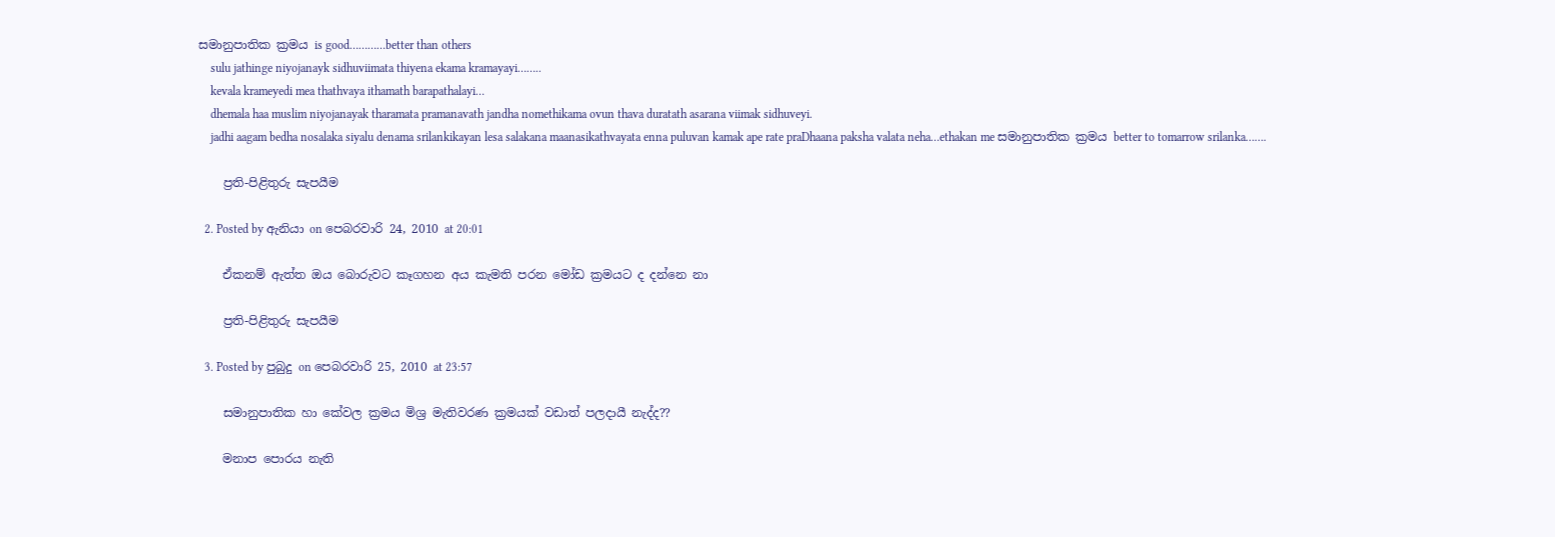සමානුපාතික ක්‍රමය is good…………better than others
    sulu jathinge niyojanayk sidhuviimata thiyena ekama kramayayi……..
    kevala krameyedi mea thathvaya ithamath barapathalayi…
    dhemala haa muslim niyojanayak tharamata pramanavath jandha nomethikama ovun thava duratath asarana viimak sidhuveyi.
    jadhi aagam bedha nosalaka siyalu denama srilankikayan lesa salakana maanasikathvayata enna puluvan kamak ape rate praDhaana paksha valata neha…ethakan me සමානුපාතික ක්‍රමය better to tomarrow srilanka…….

    ප්‍රති-පිළිතුරු සැපයීම

  2. Posted by ඇනියා on පෙබරවාරි 24, 2010 at 20:01

    ඒකනම් ඇත්ත ඔය බොරුවට කෑගහන අය කැමති පරන මෝඩ ක්‍රමයට ද දන්නෙ නා

    ප්‍රති-පිළිතුරු සැපයීම

  3. Posted by පුබුදු on පෙබරවාරි 25, 2010 at 23:57

    සමානුපාතික හා කේවල ක්‍රමය මිශ්‍ර මැතිවරණ ක්‍රමයක් වඩාත් පලදායී නැද්ද??

    මනාප පොරය නැති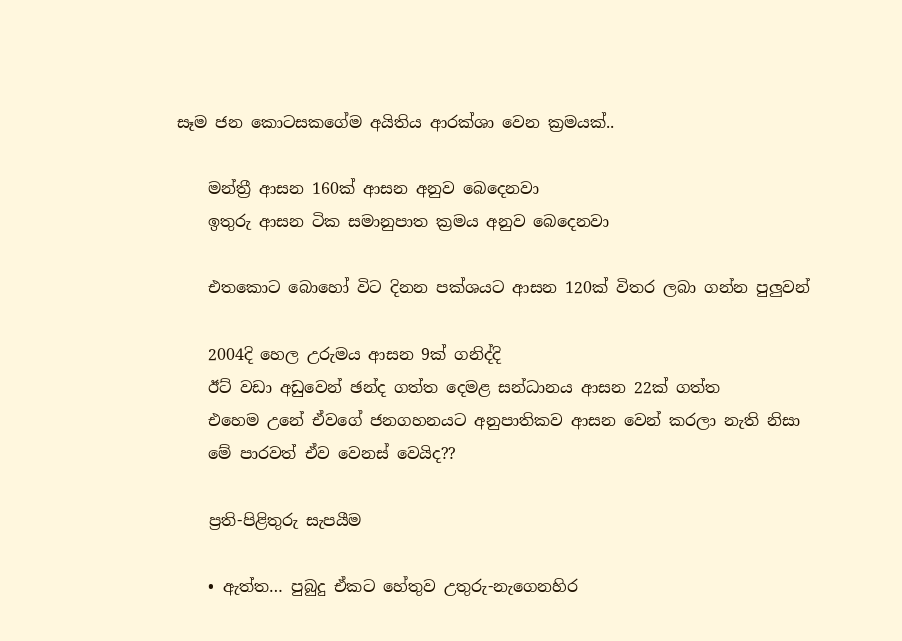සෑම ජන කොටසකගේම අයිතිය ආරක්ශා වෙන ක්‍රමයක්..

    මන්ත්‍රී ආසන 160ක් ආසන අනුව බෙදෙනවා
    ඉතුරු ආසන ටික සමානුපාත ක්‍රමය අනුව බෙදෙනවා

    එතකොට බොහෝ විට දිනන පක්ශයට ආසන 120ක් විතර ලබා ගන්න පුලුවන්

    2004දි හෙල උරුමය ආසන 9ක් ගනිද්දි
    ඊට් වඩා අඩුවෙන් ඡන්ද ගත්ත දෙමළ සන්ධානය ආසන 22ක් ගත්ත
    එහෙම උනේ ඒවගේ ජනගහනයට අනුපාතිකව ආසන වෙන් කරලා නැති නිසා
    මේ පාරවත් ඒව වෙනස් වෙයිද??

    ප්‍රති-පිළිතුරු සැපයීම

    • ඇත්ත… පුබුදු ඒකට හේතුව උතුරු-නැගෙනහිර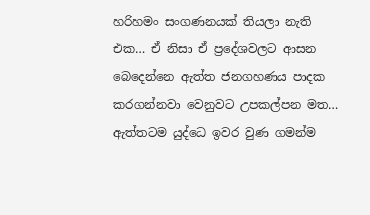හරිහමං සංගණනයක් තියලා නැති එක… ඒ නිසා ඒ ප්‍රදේශවලට ආසන බෙදෙන්නෙ ඇත්ත ජනගහණය පාදක කරගන්නවා වෙනුවට උපකල්පන මත… ඇත්තටම යුද්ධෙ ඉවර වුණ ගමන්ම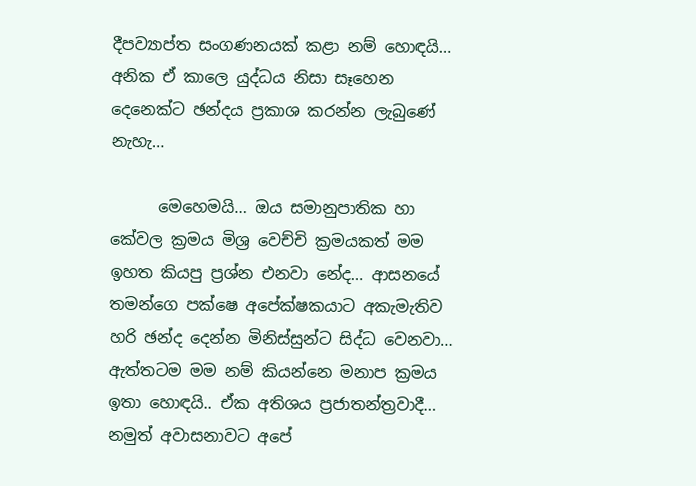දීපව්‍යාප්ත සංගණනයක් කළා නම් හොඳයි… අනික ඒ කාලෙ යුද්ධය නිසා සෑහෙන දෙනෙක්ට ඡන්දය ප්‍රකාශ කරන්න ලැබුණේ නැහැ…

      මෙහෙමයි… ඔය සමානුපාතික හා කේවල ක්‍රමය මිශ්‍ර වෙච්චි ක්‍රමයකත් මම ඉහත කියපු ප්‍රශ්න එනවා නේද… ආසනයේ තමන්ගෙ පක්ෂෙ අපේක්ෂකයාට අකැමැතිව හරි ඡන්ද දෙන්න මිනිස්සුන්ට සිද්ධ වෙනවා… ඇත්තටම මම නම් කියන්නෙ මනාප ක්‍රමය ඉතා හොඳයි.. ඒක අතිශය ප්‍රජාතන්ත්‍රවාදී… නමුත් අවාසනාවට අපේ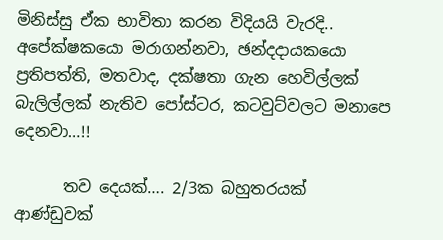මිනිස්සු ඒක භාවිතා කරන විදියයි වැරදි.. අපේක්ෂකයො මරාගන්නවා, ඡන්දදායකයො ප්‍රතිපත්ති, මතවාද, දක්ෂතා ගැන හෙවිල්ලක් බැලිල්ලක් නැතිව පෝස්ටර, කටවුට්වලට මනාපෙ දෙනවා…!!

      තව දෙයක්…. 2/3ක බහුතරයක් ආණ්ඩුවක්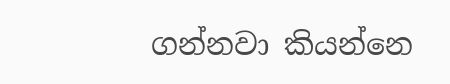ගන්නවා කියන්නෙ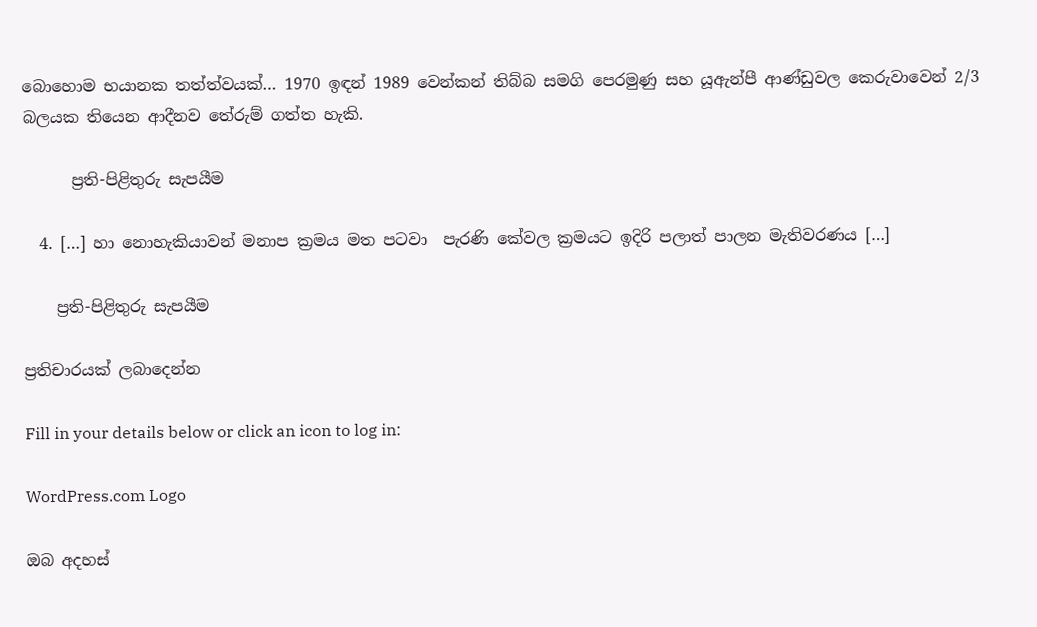බොහොම භයානක තත්ත්වයක්… 1970 ඉඳන් 1989 වෙන්කන් තිබ්බ සමගි පෙරමුණු සහ යූඇන්පී ආණ්ඩුවල කෙරුවාවෙන් 2/3 බලයක තියෙන ආදීනව තේරුම් ගත්ත හැකි.

      ප්‍රති-පිළිතුරු සැපයීම

  4. […] හා නොහැකියාවන් මනාප ක්‍රමය මත පටවා  පැරණි කේවල ක්‍රමයට ඉදිරි පලාත් පාලන මැතිවරණය […]

    ප්‍රති-පිළිතුරු සැපයීම

ප්‍රතිචාරයක් ලබාදෙන්න

Fill in your details below or click an icon to log in:

WordPress.com Logo

ඔබ අදහස්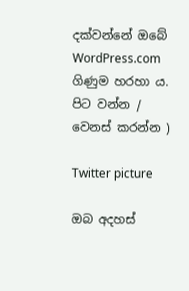දක්වන්නේ ඔබේ WordPress.com ගිණුම හරහා ය. පිට වන්න /  වෙනස් කරන්න )

Twitter picture

ඔබ අදහස්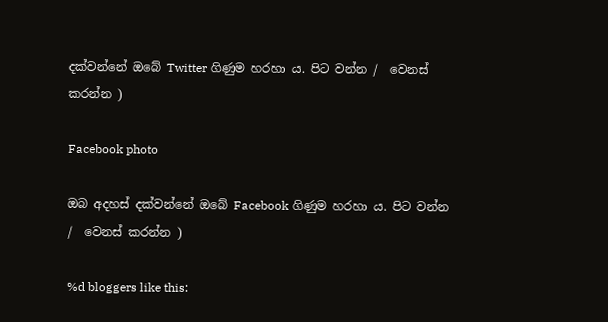දක්වන්නේ ඔබේ Twitter ගිණුම හරහා ය. පිට වන්න /  වෙනස් කරන්න )

Facebook photo

ඔබ අදහස් දක්වන්නේ ඔබේ Facebook ගිණුම හරහා ය. පිට වන්න /  වෙනස් කරන්න )

%d bloggers like this: